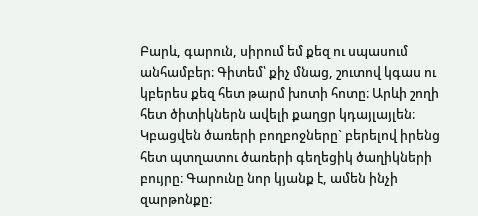Բարև, գարուն, սիրում եմ քեզ ու սպասում անհամբեր։ Գիտեմ՝ քիչ մնաց, շուտով կգաս ու կբերես քեզ հետ թարմ խոտի հոտը։ Արևի շողի հետ ծիտիկներն ավելի քաղցր կդայլայլեն։ Կբացվեն ծառերի բողբոջները` բերելով իրենց հետ պտղատու ծառերի գեղեցիկ ծաղիկների բույրը։ Գարունը նոր կյանք է, ամեն ինչի զարթոնքը։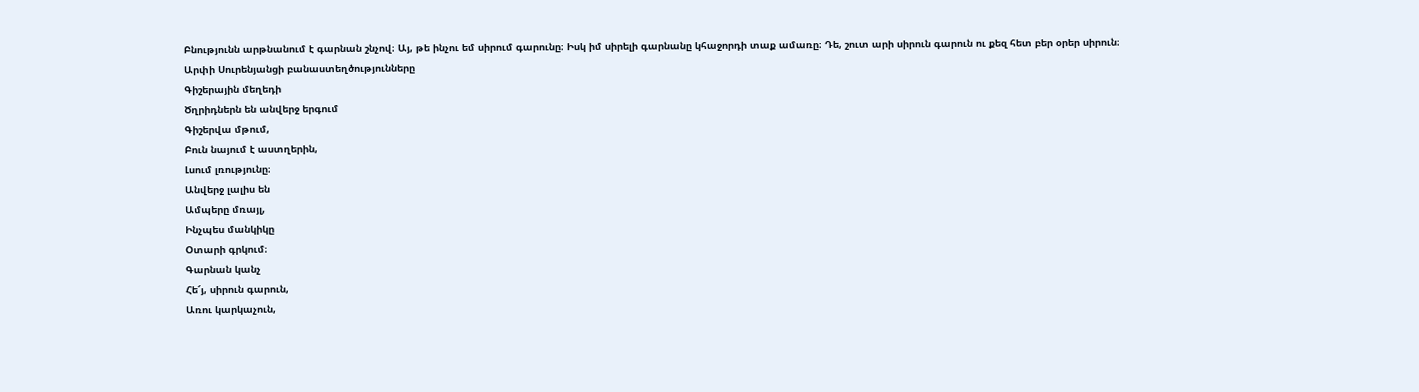Բնությունն արթնանում է գարնան շնչով։ Այ, թե ինչու եմ սիրում գարունը։ Իսկ իմ սիրելի գարնանը կհաջորդի տաք ամառը։ Դե, շուտ արի սիրուն գարուն ու քեզ հետ բեր օրեր սիրուն։
Արփի Սուրենյանցի բանաստեղծությունները
Գիշերային մեղեդի
Ծղրիդներն են անվերջ երգում
Գիշերվա մթում,
Բուն նայում է աստղերին,
Լսում լռությունը։
Անվերջ լալիս են
Ամպերը մռայլ,
Ինչպես մանկիկը
Օտարի գրկում։
Գարնան կանչ
Հե՜յ, սիրուն գարուն,
Առու կարկաչուն,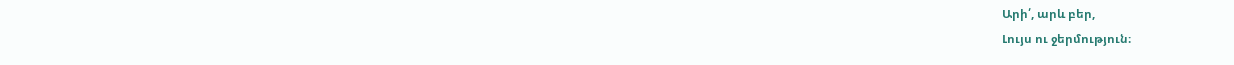Արի՛, արև բեր,
Լույս ու ջերմություն։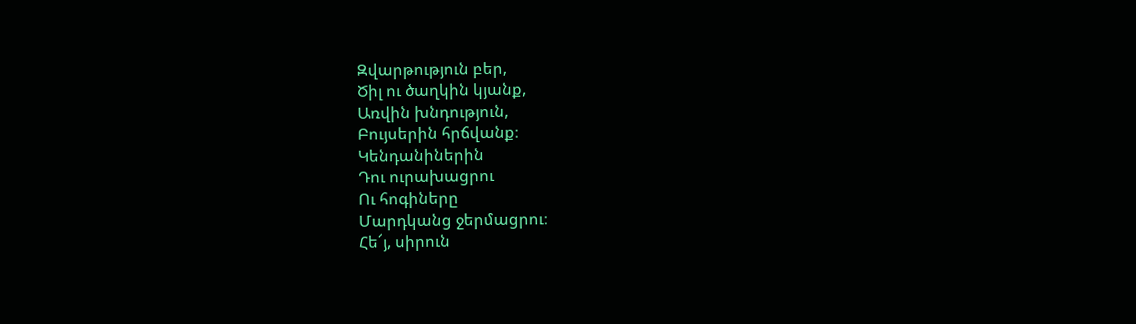Զվարթություն բեր,
Ծիլ ու ծաղկին կյանք,
Առվին խնդություն,
Բույսերին հրճվանք։
Կենդանիներին
Դու ուրախացրու
Ու հոգիները
Մարդկանց ջերմացրու։
Հե՜յ, սիրուն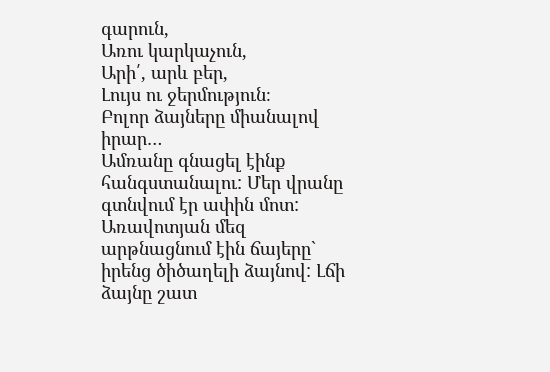գարուն,
Առու կարկաչուն,
Արի՛, արև բեր,
Լույս ու ջերմություն։
Բոլոր ձայները միանալով իրար…
Ամռանը գնացել էինք հանգստանալու: Մեր վրանը գտնվում էր ափին մոտ: Առավոտյան մեզ արթնացնում էին ճայերը` իրենց ծիծաղելի ձայնով: Լճի ձայնը շատ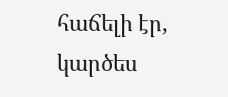հաճելի էր, կարծես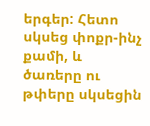երգեր: Հետո սկսեց փոքր-ինչ քամի, և ծառերը ու թփերը սկսեցին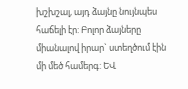խշխշալ, այդ ձայնը նույնպես հաճելի էր: Բոլոր ձայները միանալով իրար` ստեղծում էին մի մեծ համերգ: ԵՎ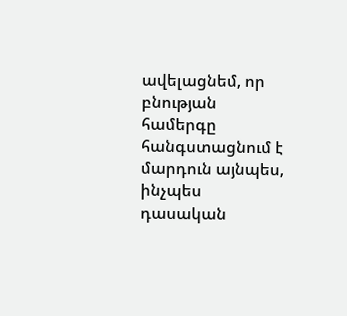ավելացնեմ, որ բնության համերգը հանգստացնում է մարդուն այնպես, ինչպես դասական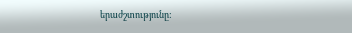երաժշտությունը: